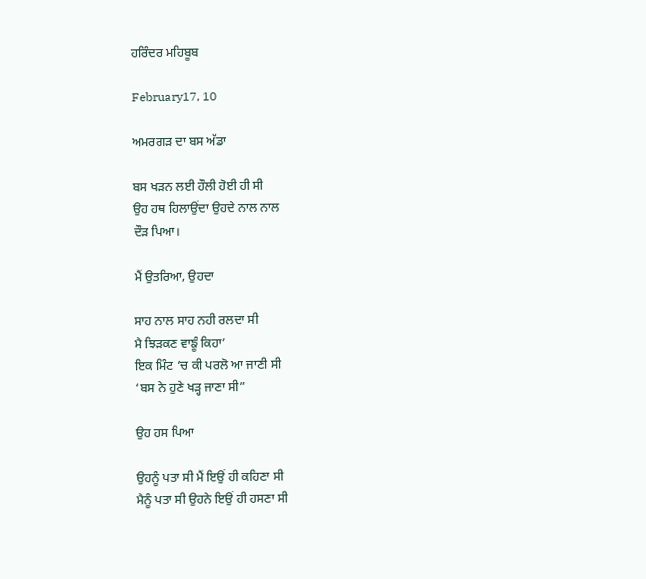ਹਰਿੰਦਰ ਮਹਿਬੂਬ

February17, 10

ਅਮਰਗੜ ਦਾ ਬਸ ਅੱਡਾ

ਬਸ ਖੜਨ ਲਈ ਹੌਲੀ ਹੋਈ ਹੀ ਸੀ
ਉਹ ਹਥ ਹਿਲਾਉਂਦਾ ਉਹਦੇ ਨਾਲ ਨਾਲ
ਦੌੜ ਪਿਆ।

ਮੈਂ ਉਤਰਿਆ, ਉਹਦਾ

ਸਾਹ ਨਾਲ ਸਾਹ ਨਹੀ ਰਲਦਾ ਸੀ
ਮੈ ਝਿੜਕਣ ਵਾਙੂੰ ਕਿਹਾ’
ਇਕ ਮਿੰਟ ‘ਚ ਕੀ ਪਰਲੋ ਆ ਜਾਣੀ ਸੀ
‘ਬਸ ਨੇ ਹੁਣੇ ਖੜ੍ਹ ਜਾਣਾ ਸੀ”

ਉਹ ਹਸ ਪਿਆ

ਉਹਨੂੰ ਪਤਾ ਸੀ ਮੈਂ ਇਉਂ ਹੀ ਕਹਿਣਾ ਸੀ
ਮੈਨੂੰ ਪਤਾ ਸੀ ਉਹਨੇ ਇਉਂ ਹੀ ਹਸਣਾ ਸੀ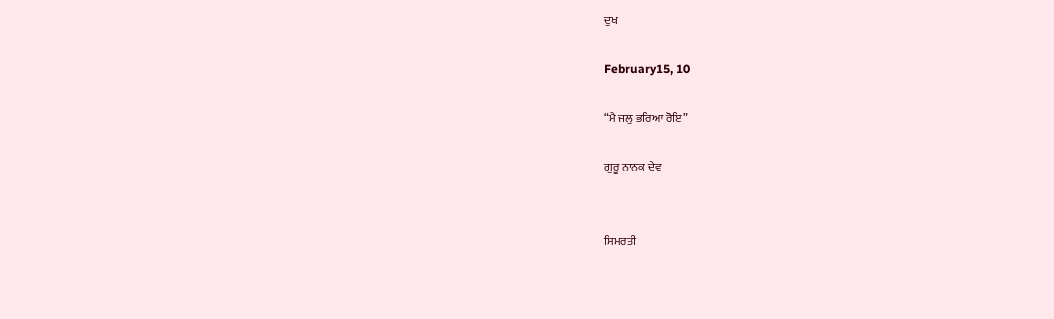ਦੁਖ

February15, 10

“ਮੈ ਜਲੁ ਭਰਿਆ ਰੋਇ”

ਗੁਰੂ ਨਾਨਕ ਦੇਵ


ਸਿਮਰਤੀ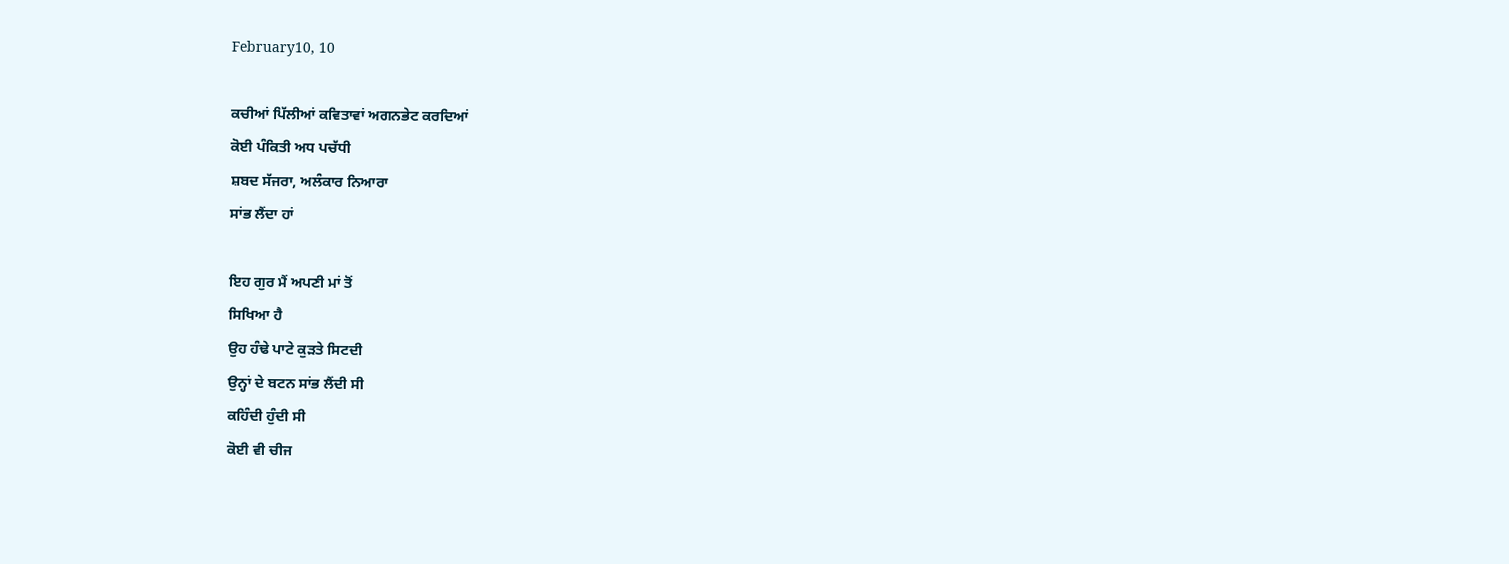February10, 10

ਕਚੀਆਂ ਪਿੱਲੀਆਂ ਕਵਿਤਾਵਾਂ ਅਗਨਭੇਟ ਕਰਦਿਆਂ
ਕੋਈ ਪੰਕਿਤੀ ਅਧ ਪਚੱਧੀ
ਸ਼ਬਦ ਸੱਜਰਾ, ਅਲੰਕਾਰ ਨਿਆਰਾ
ਸਾਂਭ ਲੈਂਦਾ ਹਾਂ

ਇਹ ਗੁਰ ਮੈਂ ਅਪਣੀ ਮਾਂ ਤੋਂ
ਸਿਖਿਆ ਹੈ
ਉਹ ਹੰਢੇ ਪਾਟੇ ਕੁੜਤੇ ਸਿਟਦੀ
ਉਨ੍ਹਾਂ ਦੇ ਬਟਨ ਸਾਂਭ ਲੈਂਦੀ ਸੀ
ਕਹਿੰਦੀ ਹੁੰਦੀ ਸੀ
ਕੋਈ ਵੀ ਚੀਜ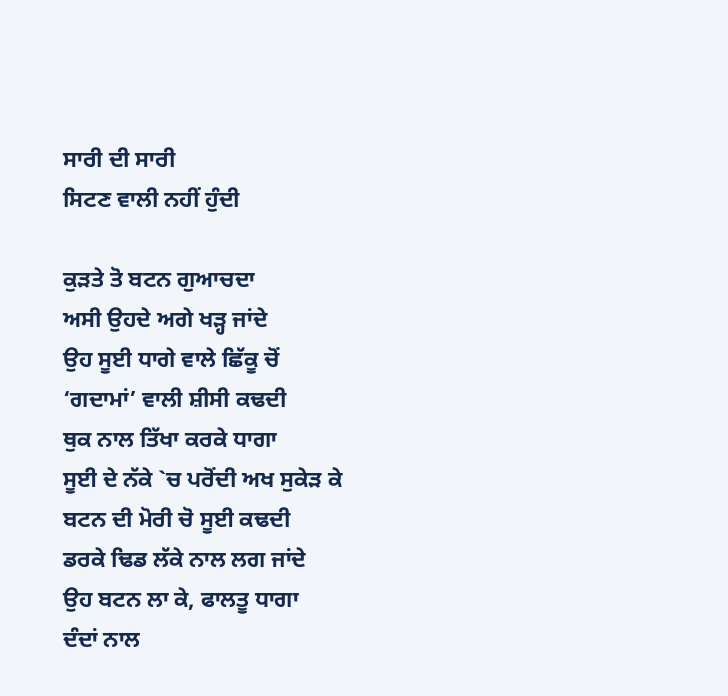ਸਾਰੀ ਦੀ ਸਾਰੀ
ਸਿਟਣ ਵਾਲੀ ਨਹੀਂ ਹੁੰਦੀ

ਕੁੜਤੇ ਤੋ ਬਟਨ ਗੁਆਚਦਾ
ਅਸੀ ਉਹਦੇ ਅਗੇ ਖੜ੍ਹ ਜਾਂਦੇ
ਉਹ ਸੂਈ ਧਾਗੇ ਵਾਲੇ ਛਿੱਕੂ ਚੋਂ
‘ਗਦਾਮਾਂ’ ਵਾਲੀ ਸ਼ੀਸੀ ਕਢਦੀ
ਥੁਕ ਨਾਲ ਤਿੱਖਾ ਕਰਕੇ ਧਾਗਾ
ਸੂਈ ਦੇ ਨੱਕੇ `ਚ ਪਰੋਂਦੀ ਅਖ ਸੁਕੇੜ ਕੇ
ਬਟਨ ਦੀ ਮੋਰੀ ਚੋ ਸੂਈ ਕਢਦੀ
ਡਰਕੇ ਢਿਡ ਲੱਕੇ ਨਾਲ ਲਗ ਜਾਂਦੇ
ਉਹ ਬਟਨ ਲਾ ਕੇ, ਫਾਲਤੂ ਧਾਗਾ
ਦੰਦਾਂ ਨਾਲ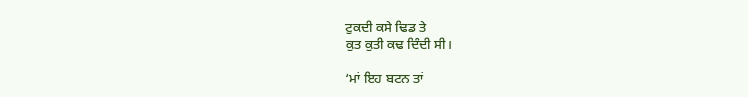ਟੁਕਦੀ ਕਸੇ ਢਿਡ ਤੇ
ਕੁਤ ਕੁਤੀ ਕਢ ਦਿੰਦੀ ਸੀ।

‘ਮਾਂ ਇਹ ਬਟਨ ਤਾਂ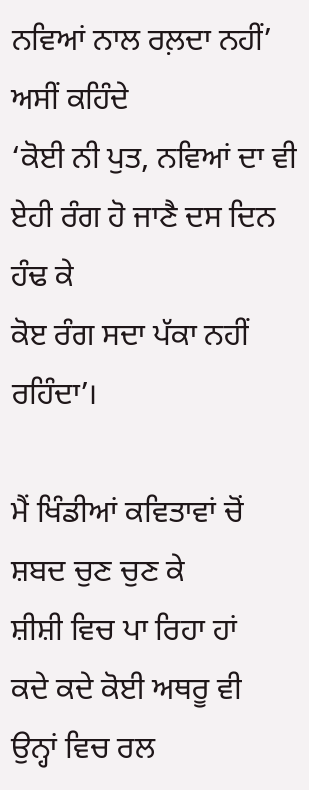ਨਵਿਆਂ ਨਾਲ ਰਲ਼ਦਾ ਨਹੀਂ’
ਅਸੀਂ ਕਹਿੰਦੇ
‘ਕੋਈ ਨੀ ਪੁਤ, ਨਵਿਆਂ ਦਾ ਵੀ
ਏਹੀ ਰੰਗ ਹੋ ਜਾਣੈ ਦਸ ਦਿਨ ਹੰਢ ਕੇ
ਕੋੲ ਰੰਗ ਸਦਾ ਪੱਕਾ ਨਹੀਂ ਰਹਿੰਦਾ’।

ਮੈਂ ਖਿੰਡੀਆਂ ਕਵਿਤਾਵਾਂ ਚੋਂ
ਸ਼ਬਦ ਚੁਣ ਚੁਣ ਕੇ
ਸ਼ੀਸ਼ੀ ਵਿਚ ਪਾ ਰਿਹਾ ਹਾਂ
ਕਦੇ ਕਦੇ ਕੋਈ ਅਥਰੂ ਵੀ
ਉਨ੍ਹਾਂ ਵਿਚ ਰਲ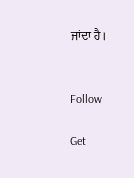ਜਾਂਦਾ ਹੈ।


Follow

Get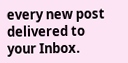every new post delivered to your Inbox.